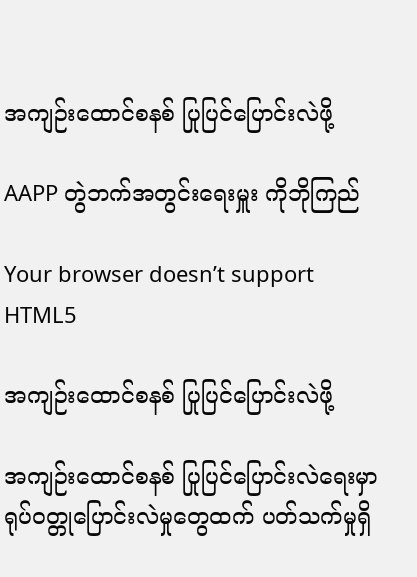အကျဉ်းထောင်စနစ် ပြုပြင်ပြောင်းလဲဖို့

AAPP တွဲဘက်အတွင်းရေးမှူး ကိုဘိုကြည်

Your browser doesn’t support HTML5

အကျဉ်းထောင်စနစ် ပြုပြင်ပြောင်းလဲဖို့

အကျဉ်းထောင်စနစ် ပြုပြင်ပြောင်းလဲရေးမှာ ရုပ်ဝတ္တုပြောင်းလဲမှုတွေထက် ပတ်သက်မှုရှိ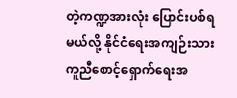တဲ့ကဏ္ဍအားလုံး ပြောင်းပစ်ရမယ်လို့ နိုင်ငံရေးအကျဉ်းသား ကူညီစောင့်ရှောက်ရေးအ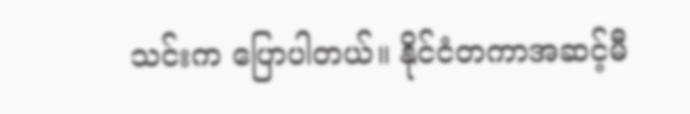သင်းက ပြောပါတယ်။ နိုင်ငံတကာအဆင့်မီ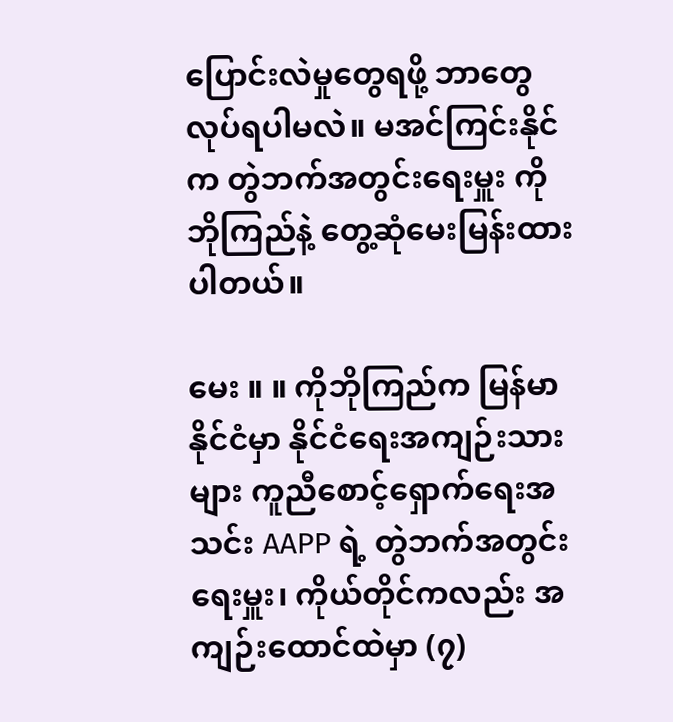ပြောင်းလဲမှုတွေရဖို့ ဘာတွေလုပ်ရပါမလဲ။ မအင်ကြင်းနိုင် က တွဲဘက်အတွင်းရေးမှူး ကိုဘိုကြည်နဲ့ တွေ့ဆုံမေးမြန်းထားပါတယ်။

မေး ။ ။ ကိုဘိုကြည်က မြန်မာနိုင်ငံမှာ နိုင်ငံရေးအကျဉ်းသားများ ကူညီစောင့်ရှောက်ရေးအသင်း AAPP ရဲ့ တွဲဘက်အတွင်းရေးမှူး၊ ကိုယ်တိုင်ကလည်း အကျဉ်းထောင်ထဲမှာ (၇)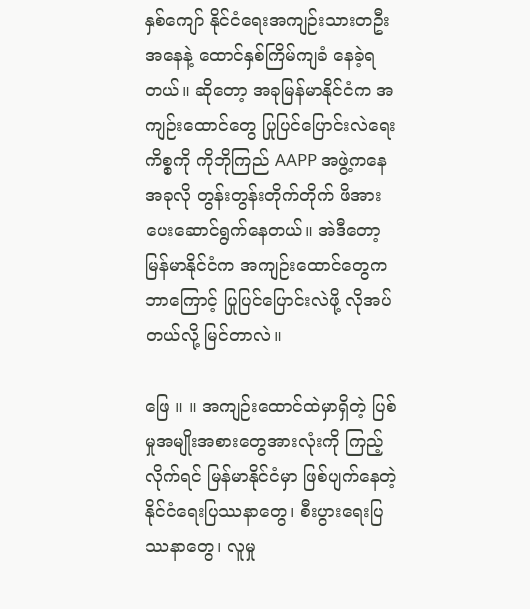နှစ်ကျော် နိုင်ငံရေးအကျဉ်းသားတဦးအနေနဲ့ ထောင်နှစ်ကြိမ်ကျခံ နေခဲ့ရတယ်။ ဆိုတော့ အခုမြန်မာနိုင်ငံက အကျဉ်းထောင်တွေ ပြုပြင်ပြောင်းလဲရေးကိစ္စကို ကိုဘိုကြည် AAPP အဖွဲ့ကနေ အခုလို တွန်းတွန်းတိုက်တိုက် ဖိအားပေးဆောင်ရွက်နေတယ်။ အဲဒီတော့ မြန်မာနိုင်ငံက အကျဉ်းထောင်တွေက ဘာကြောင့် ပြုပြင်ပြောင်းလဲဖို့ လိုအပ်တယ်လို့ မြင်တာလဲ။

ဖြေ ။ ။ အကျဉ်းထောင်ထဲမှာရှိတဲ့ ပြစ်မှုအမျိုးအစားတွေအားလုံးကို ကြည့်လိုက်ရင် မြန်မာနိုင်ငံမှာ ဖြစ်ပျက်နေတဲ့ နိုင်ငံရေးပြဿနာတွေ၊ စီးပွားရေးပြဿနာတွေ၊ လူမှု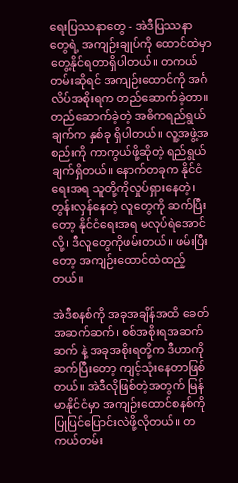ရေးပြဿနာတွေ - အဲဒီပြဿနာတွေရဲ့ အကျဉ်းချုပ်ကို ထောင်ထဲမှာ တွေ့နိုင်ရတာရှိပါတယ်။ တကယ်တမ်းဆိုရင် အကျဉ်းထောင်ကို အင်္ဂလိပ်အစိုးရက တည်ဆောက်ခဲ့တာ။ တည်ဆောက်ခဲ့တဲ့ အဓိကရည်ရွယ်ချက်က နှစ်ခု ရှိပါတယ်။ လူ့အဖွဲ့အစည်းကို ကာကွယ်ဖို့ဆိုတဲ့ ရည်ရွယ်ချက်ရှိတယ်။ နောက်တခုက နိုင်ငံရေးအရ သူတို့ကိုလှုပ်ရှားနေတဲ့၊ တွန်းလှန်နေတဲ့ လူတွေကို ဆက်ပြီးတော့ နိုင်ငံရေးအရ မလုပ်ရဲအောင်လို့၊ ဒီလူတွေကိုဖမ်းတယ်။ ဖမ်းပြီးတော့ အကျဉ်းထောင်ထဲထည့်တယ်။

အဲဒီစနစ်ကို အခုအချိန်အထိ ခေတ်အဆက်ဆက်၊ စစ်အစိုးရအဆက်ဆက် နဲ့ အခုအစိုးရတို့က ဒီဟာကို ဆက်ပြီးတော့ ကျင့်သုံးနေတာဖြစ်တယ်။ အဲဒီလိုဖြစ်တဲ့အတွက် မြန်မာနိုင်ငံမှာ အကျဉ်းထောင်စနစ်ကို ပြုပြင်ပြောင်းလဲဖို့လိုတယ်။ တကယ်တမ်း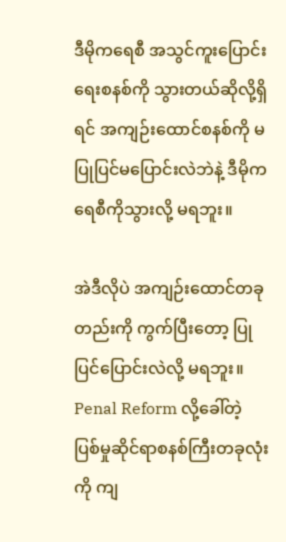ဒီမိုကရေစီ အသွင်ကူးပြောင်းရေးစနစ်ကို သွားတယ်ဆိုလို့ရှိရင် အကျဉ်းထောင်စနစ်ကို မပြုပြင်မပြောင်းလဲဘဲနဲ့ ဒီမိုကရေစီကိုသွားလို့ မရဘူး။

အဲဒီလိုပဲ အကျဉ်းထောင်တခုတည်းကို ကွက်ပြီးတော့ ပြုပြင်ပြောင်းလဲလို့ မရဘူး။ Penal Reform လို့ခေါ်တဲ့ ပြစ်မှုဆိုင်ရာစနစ်ကြီးတခုလုံးကို ကျ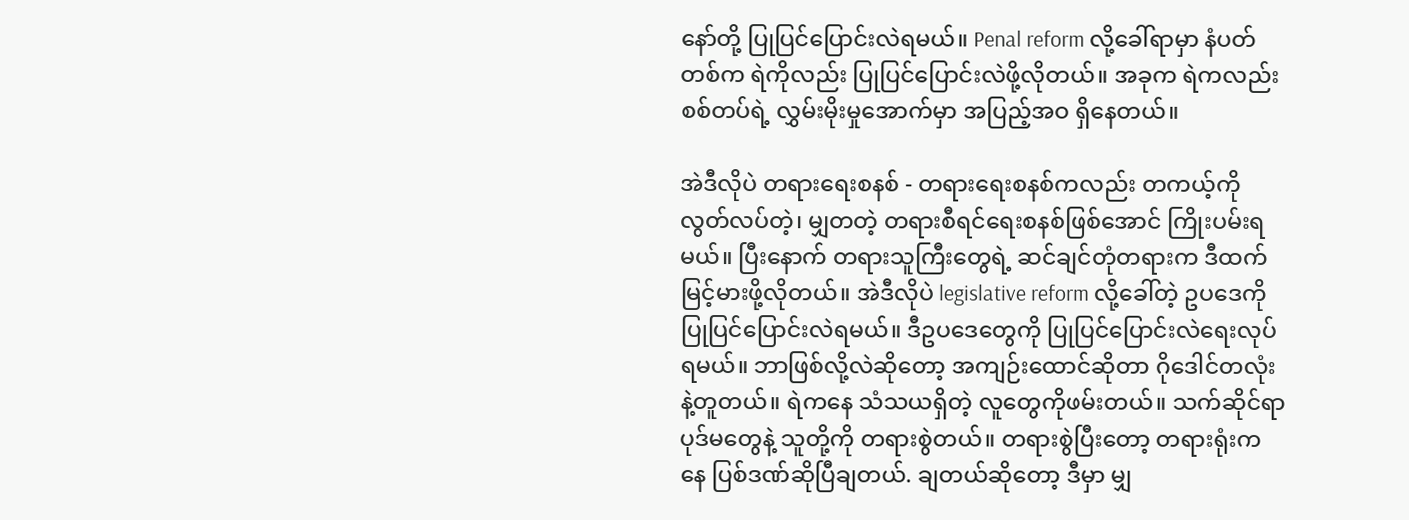နော်တို့ ပြုပြင်ပြောင်းလဲရမယ်။ Penal reform လို့ခေါ်ရာမှာ နံပတ်တစ်က ရဲကိုလည်း ပြုပြင်ပြောင်းလဲဖို့လိုတယ်။ အခုက ရဲကလည်း စစ်တပ်ရဲ့ လွှမ်းမိုးမှုအောက်မှာ အပြည့်အဝ ရှိနေတယ်။

အဲဒီလိုပဲ တရားရေးစနစ် - တရားရေးစနစ်ကလည်း တကယ့်ကို လွတ်လပ်တဲ့၊ မျှတတဲ့ တရားစီရင်ရေးစနစ်ဖြစ်အောင် ကြိုးပမ်းရမယ်။ ပြီးနောက် တရားသူကြီးတွေရဲ့ ဆင်ချင်တုံတရားက ဒီထက်မြင့်မားဖို့လိုတယ်။ အဲဒီလိုပဲ legislative reform လို့ခေါ်တဲ့ ဥပဒေကို ပြုပြင်ပြောင်းလဲရမယ်။ ဒီဥပဒေတွေကို ပြုပြင်ပြောင်းလဲရေးလုပ်ရမယ်။ ဘာဖြစ်လို့လဲဆိုတော့ အကျဉ်းထောင်ဆိုတာ ဂိုဒေါင်တလုံးနဲ့တူတယ်။ ရဲကနေ သံသယရှိတဲ့ လူတွေကိုဖမ်းတယ်။ သက်ဆိုင်ရာပုဒ်မတွေနဲ့ သူတို့ကို တရားစွဲတယ်။ တရားစွဲပြီးတော့ တရားရုံးကနေ ပြစ်ဒဏ်ဆိုပြီချတယ်. ချတယ်ဆိုတော့ ဒီမှာ မျှ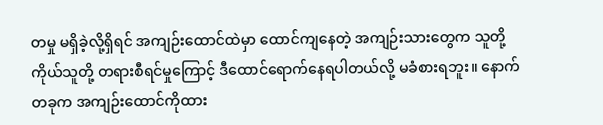တမှု မရှိခဲ့လို့ရှိရင် အကျဉ်းထောင်ထဲမှာ ထောင်ကျနေတဲ့ အကျဉ်းသားတွေက သူတို့ကိုယ်သူတို့ တရားစီရင်မှုကြောင့် ဒီထောင်ရောက်နေရပါတယ်လို့ မခံစားရဘူး။ နောက်တခုက အကျဉ်းထောင်ကိုထား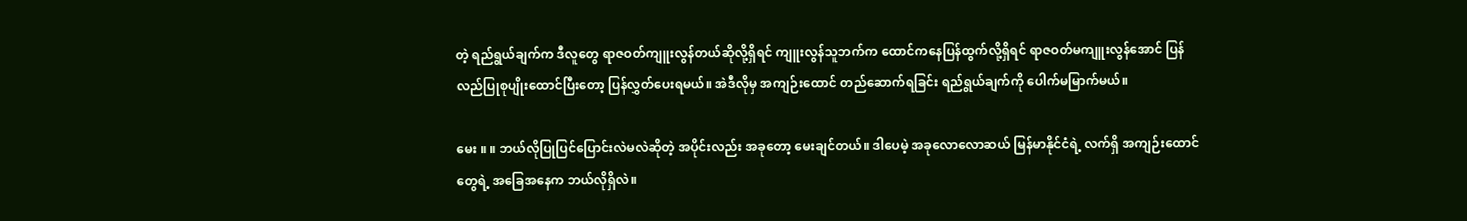တဲ့ ရည်ရွယ်ချက်က ဒီလူတွေ ရာဇဝတ်ကျူးလွန်တယ်ဆိုလို့ရှိရင် ကျူးလွန်သူဘက်က ထောင်ကနေပြန်ထွက်လို့ရှိရင် ရာဇဝတ်မကျူးလွန်အောင် ပြန်လည်ပြုစုပျိုးထောင်ပြီးတော့ ပြန်လွှတ်ပေးရမယ်။ အဲဒီလိုမှ အကျဉ်းထောင် တည်ဆောက်ရခြင်း ရည်ရွယ်ချက်ကို ပေါက်မမြာက်မယ်။

မေး ။ ။ ဘယ်လိုပြုပြင်ပြောင်းလဲမလဲဆိုတဲ့ အပိုင်းလည်း အခုတော့ မေးချင်တယ်။ ဒါပေမဲ့ အခုလောလောဆယ် မြန်မာနိုင်ငံရဲ့ လက်ရှိ အကျဉ်းထောင်တွေရဲ့ အခြေအနေက ဘယ်လိုရှိလဲ။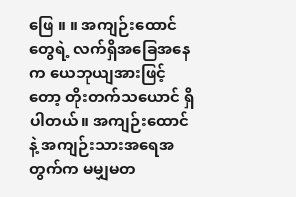ဖြေ ။ ။ အကျဉ်းထောင်တွေရဲ့ လက်ရှိအခြေအနေက ယေဘုယျအားဖြင့်တော့ တိုးတက်သယောင် ရှိပါတယ်။ အကျဉ်းထောင်နဲ့ အကျဉ်းသားအရေအတွက်က မမျှမတ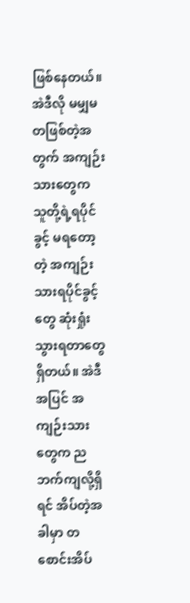ဖြစ်နေတယ်။ အဲဒီလို မမျှမတဖြစ်တဲ့အတွက် အကျဉ်းသားတွေက သူတို့ရဲ့ရပိုင်ခွင့် မရတော့တဲ့ အကျဉ်းသားရပိုင်ခွင့်တွေ ဆုံးရှုံးသွားရတာတွေ ရှိတယ်။ အဲဒီအပြင် အကျဉ်းသားတွေက ညဘက်ကျလို့ရှိရင် အိပ်တဲ့အခါမှာ တစောင်းအိပ်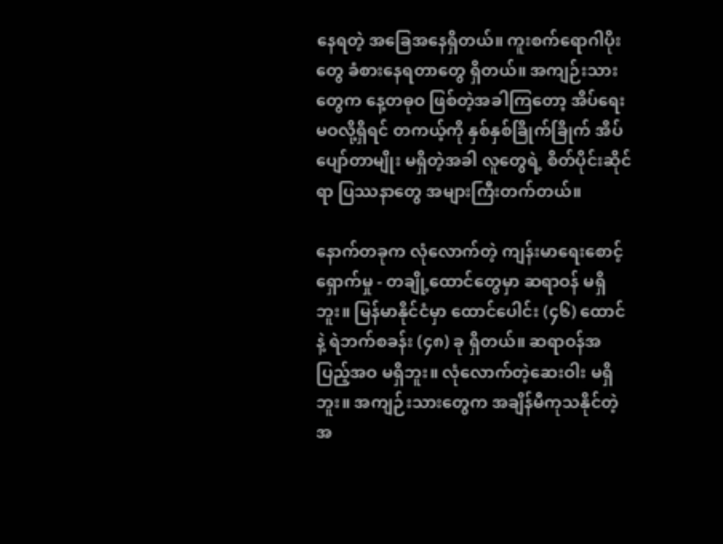နေရတဲ့ အခြေအနေရှိတယ်။ ကူးစက်ရောဂါပိုးတွေ ခံစားနေရတာတွေ ရှိတယ်။ အကျဉ်းသားတွေက နေ့တဓုဝ ဖြစ်တဲ့အခါကြတော့ အိပ်ရေးမဝလို့ရှိရင် တကယ့်ကို နှစ်နှစ်ခြိုက်ခြိုက် အိပ်ပျော်တာမျိုး မရှိတဲ့အခါ လူတွေရဲ့ စိတ်ပိုင်းဆိုင်ရာ ပြဿနာတွေ အများကြီးတက်တယ်။

နောက်တခုက လုံလောက်တဲ့ ကျန်းမာရေးစောင့်ရှောက်မှု - တချို့ထောင်တွေမှာ ဆရာဝန် မရှိဘူး။ မြန်မာနိုင်ငံမှာ ထောင်ပေါင်း (၄၆) ထောင်နဲ့ ရဲဘက်စခန်း (၄၈) ခု ရှိတယ်။ ဆရာဝန်အပြည့်အဝ မရှိဘူး။ လုံလောက်တဲ့ဆေးဝါး မရှိဘူး။ အကျဉ်းသားတွေက အချိန်မီကုသနိုင်တဲ့ အ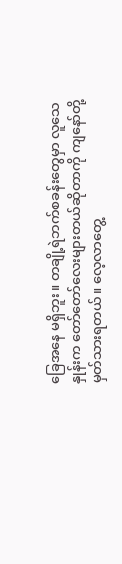ခြေအနေ မရှိဘူး။ တချို့ရဲဘက်စခန်းတွေမှာ လူသေနှုန်းက တော်တော်လေးများတယ်ဆိုတာကို ကျနော်တို့ မှတ်သားရတယ်။ လေ့လာတွေ့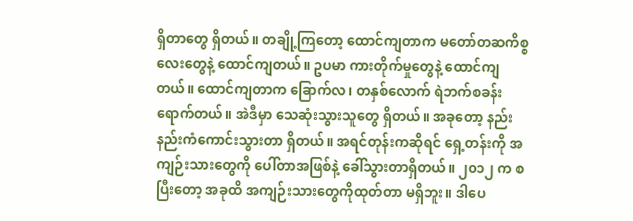ရှိတာတွေ ရှိတယ်။ တချို့ကြတော့ ထောင်ကျတာက မတော်တဆကိစ္စလေးတွေနဲ့ ထောင်ကျတယ်။ ဥပမာ ကားတိုက်မှုတွေနဲ့ ထောင်ကျတယ်။ ထောင်ကျတာက ခြောက်လ၊ တနှစ်လောက် ရဲဘက်စခန်းရောက်တယ်။ အဲဒီမှာ သေဆုံးသွားသူတွေ ရှိတယ်။ အခုတော့ နည်းနည်းကံကောင်းသွားတာ ရှိတယ်။ အရင်တုန်းကဆိုရင် ရှေ့တန်းကို အကျဉ်းသားတွေကို ပေါ်တာအဖြစ်နဲ့ ခေါ်သွားတာရှိတယ်။ ၂၀၁၂ က စပြီးတော့ အခုထိ အကျဉ်းသားတွေကိုထုတ်တာ မရှိဘူး။ ဒါပေ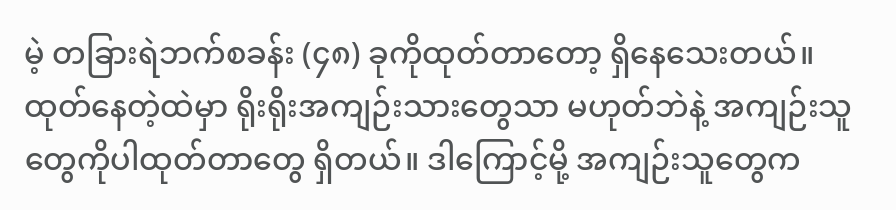မဲ့ တခြားရဲဘက်စခန်း (၄၈) ခုကိုထုတ်တာတော့ ရှိနေသေးတယ်။ ထုတ်နေတဲ့ထဲမှာ ရိုးရိုးအကျဉ်းသားတွေသာ မဟုတ်ဘဲနဲ့ အကျဉ်းသူတွေကိုပါထုတ်တာတွေ ရှိတယ်။ ဒါကြောင့်မို့ အကျဉ်းသူတွေက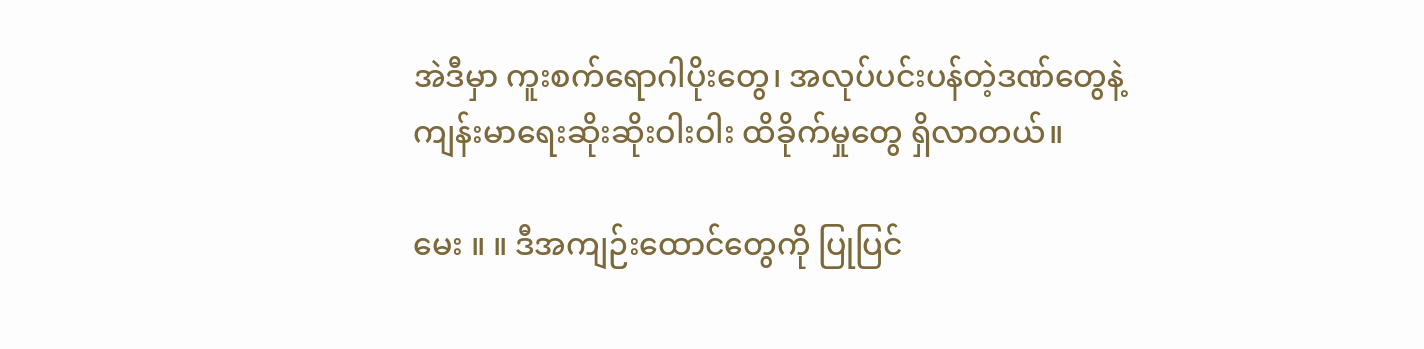အဲဒီမှာ ကူးစက်ရောဂါပိုးတွေ၊ အလုပ်ပင်းပန်တဲ့ဒဏ်တွေနဲ့ ကျန်းမာရေးဆိုးဆိုးဝါးဝါး ထိခိုက်မှုတွေ ရှိလာတယ်။

မေး ။ ။ ဒီအကျဉ်းထောင်တွေကို ပြုပြင်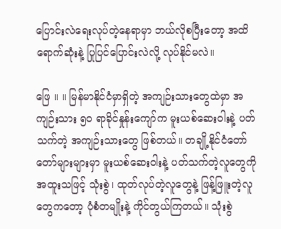ပြောင်းလဲရေးလုပ်တဲ့နေရာမှာ ဘယ်လိုစပြီးတော့ အထိရောက်ဆုံးနဲ့ ပြုပြင်ပြောင်းလဲလို့ လုပ်နိုင်မလဲ။

ဖြေ ။ ။ မြန်မာနိုင်ငံမှာရှိတဲ့ အကျဉ်းသားတွေထဲမှာ အကျဉ်းသား ၅၀ ရာခိုင်နှုန်းကျော်က မူးယစ်ဆေးဝါးနဲ့ ပတ်သက်တဲ့ အကျဉ်းသားတွေ ဖြစ်တယ်။ တချို့နိုင်ငံတော်တော်များများမှာ မူးယစ်ဆေးဝါးနဲ့ ပတ်သက်တဲ့လူတွေကို အထူးသဖြင့် သုံးစွဲ၊ ထုတ်လုပ်တဲ့လူတွေနဲ့ ဖြန့်ဖြူးတဲ့လူတွေကတော့ ပုံစံတမျိုးနဲ့ ကိုင်တွယ်ကြတယ်။ သုံးစွဲ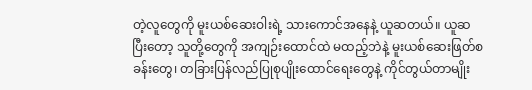တဲ့လူတွေကို မူးယစ်ဆေးဝါးရဲ့ သားကောင်အနေနဲ့ ယူဆတယ်။ ယူဆပြီးတော့ သူတို့တွေကို အကျဉ်းထောင်ထဲ မထည့်ဘဲနဲ့ မူးယစ်ဆေးဖြတ်စခန်းတွေ၊ တခြားပြန်လည်ပြုစုပျိုးထောင်ရေးတွေနဲ့ ကိုင်တွယ်တာမျိုး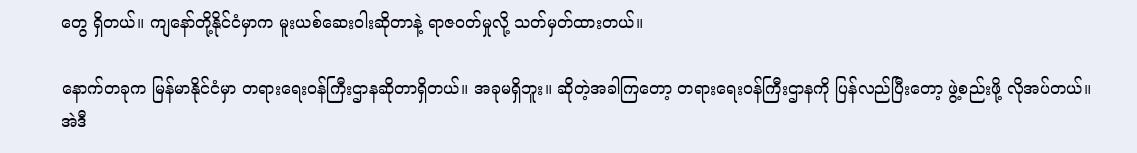တွေ ရှိတယ်။ ကျနော်တို့နိုင်ငံမှာက မူးယစ်ဆေးဝါးဆိုတာနဲ့ ရာဇဝတ်မှုလို့ သတ်မှတ်ထားတယ်။

နောက်တခုက မြန်မာနိုင်ငံမှာ တရားရေးဝန်ကြီးဌာနဆိုတာရှိတယ်။ အခုမရှိဘူး။ ဆိုတဲ့အခါကြတော့ တရားရေးဝန်ကြီးဌာနကို ပြန်လည်ပြီးတော့ ဖွဲ့စည်းဖို့ လိုအပ်တယ်။ အဲဒီ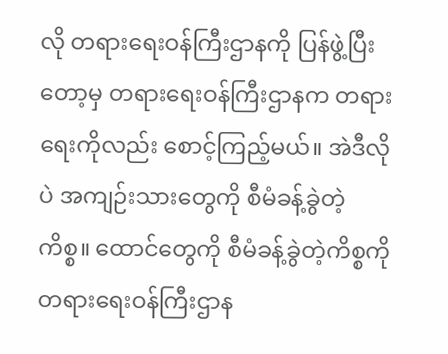လို တရားရေးဝန်ကြီးဌာနကို ပြန်ဖွဲ့ပြီးတော့မှ တရားရေးဝန်ကြီးဌာနက တရားရေးကိုလည်း စောင့်ကြည့်မယ်။ အဲဒီလိုပဲ အကျဉ်းသားတွေကို စီမံခန့်ခွဲတဲ့ကိစ္စ။ ထောင်တွေကို စီမံခန့်ခွဲတဲ့ကိစ္စကို တရားရေးဝန်ကြီးဌာန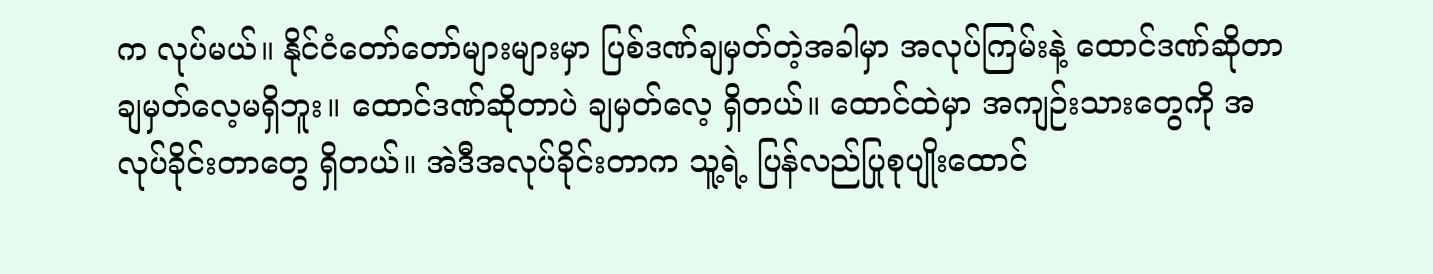က လုပ်မယ်။ နိုင်ငံတော်တော်များများမှာ ပြစ်ဒဏ်ချမှတ်တဲ့အခါမှာ အလုပ်ကြမ်းနဲ့ ထောင်ဒဏ်ဆိုတာ ချမှတ်လေ့မရှိဘူး။ ထောင်ဒဏ်ဆိုတာပဲ ချမှတ်လေ့ ရှိတယ်။ ထောင်ထဲမှာ အကျဉ်းသားတွေကို အလုပ်ခိုင်းတာတွေ ရှိတယ်။ အဲဒီအလုပ်ခိုင်းတာက သူ့ရဲ့ ပြန်လည်ပြုစုပျိုးထောင်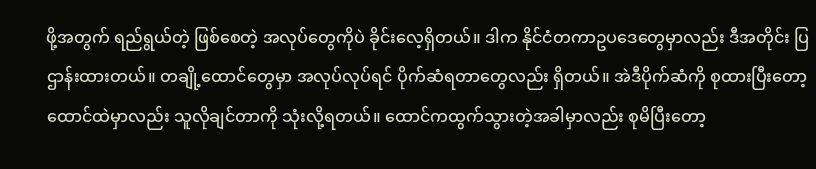ဖို့အတွက် ရည်ရွယ်တဲ့ ဖြစ်စေတဲ့ အလုပ်တွေကိုပဲ ခိုင်းလေ့ရှိတယ်။ ဒါက နိုင်ငံတကာဥပဒေတွေမှာလည်း ဒီအတိုင်း ပြဌာန်းထားတယ်။ တချို့ထောင်တွေမှာ အလုပ်လုပ်ရင် ပိုက်ဆံရတာတွေလည်း ရှိတယ်။ အဲဒီပိုက်ဆံကို စုထားပြီးတော့ ထောင်ထဲမှာလည်း သူလိုချင်တာကို သုံးလို့ရတယ်။ ထောင်ကထွက်သွားတဲ့အခါမှာလည်း စုမိပြီးတော့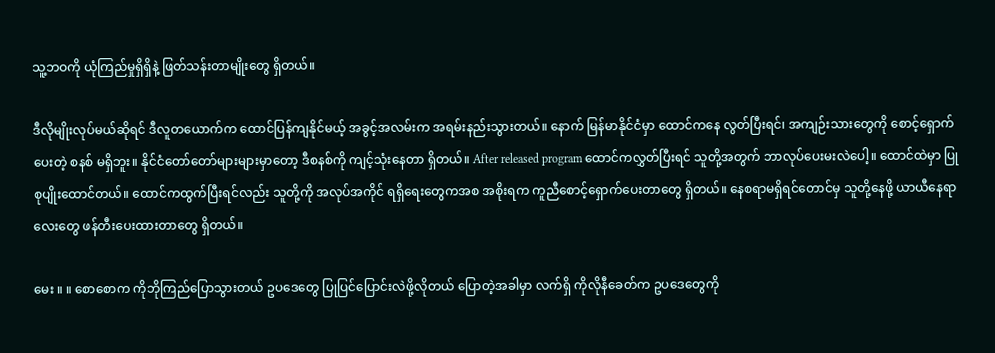သူ့ဘဝကို ယုံကြည်မှုရှိရှိနဲ့ ဖြတ်သန်းတာမျိုးတွေ ရှိတယ်။

ဒီလိုမျိုးလုပ်မယ်ဆိုရင် ဒီလူတယောက်က ထောင်ပြန်ကျနိုင်မယ့် အခွင့်အလမ်းက အရမ်းနည်းသွားတယ်။ နောက် မြန်မာနိုင်ငံမှာ ထောင်ကနေ လွတ်ပြီးရင်၊ အကျဉ်းသားတွေကို စောင့်ရှောက်ပေးတဲ့ စနစ် မရှိဘူး။ နိုင်ငံတော်တော်များများမှာတော့ ဒီစနစ်ကို ကျင့်သုံးနေတာ ရှိတယ်။ After released program ထောင်ကလွှတ်ပြီးရင် သူတို့အတွက် ဘာလုပ်ပေးမးလဲပေါ့။ ထောင်ထဲမှာ ပြုစုပျိုးထောင်တယ်။ ထောင်ကထွက်ပြီးရင်လည်း သူတို့ကို အလုပ်အကိုင် ရရှိရေးတွေကအစ အစိုးရက ကူညီစောင့်ရှောက်ပေးတာတွေ ရှိတယ်။ နေစရာမရှိရင်တောင်မှ သူတို့နေဖို့ ယာယီနေရာလေးတွေ ဖန်တီးပေးထားတာတွေ ရှိတယ်။

မေး ။ ။ စောစောက ကိုဘိုကြည်ပြောသွားတယ် ဥပဒေတွေ ပြုပြင်ပြောင်းလဲဖို့လိုတယ် ပြောတဲ့အခါမှာ လက်ရှိ ကိုလိုနီခေတ်က ဥပဒေတွေကို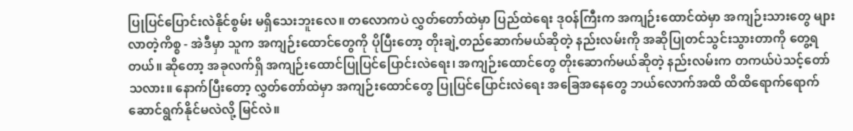ပြုပြင်ပြောင်းလဲနိုင်စွမ်း မရှိသေးဘူးလေ။ တလောကပဲ လွှတ်တော်ထဲမှာ ပြည်ထဲရေး ဒုဝန်ကြီးက အကျဉ်းထောင်ထဲမှာ အကျဉ်းသားတွေ များလာတဲ့ကိစ္စ - အဲဒီမှာ သူက အကျဉ်းထောင်တွေကို ပိုပြီးတော့ တိုးချဲ့တည်ဆောက်မယ်ဆိုတဲ့ နည်းလမ်းကို အဆိုပြုတင်သွင်းသွားတာကို တွေ့ရတယ်။ ဆိုတော့ အခုလက်ရှိ အကျဉ်းထောင်ပြုပြင်ပြောင်းလဲရေး၊ အကျဉ်းထောင်တွေ တိုးဆောက်မယ်ဆိုတဲ့ နည်းလမ်းက တကယ်ပဲသင့်တော်သလား။ နောက်ပြီးတော့ လွှတ်တော်ထဲမှာ အကျဉ်းထောင်တွေ ပြုပြင်ပြောင်းလဲရေး အခြေအနေတွေ ဘယ်လောက်အထိ ထိထိရောက်ရောက် ဆောင်ရွက်နိုင်မလဲလို့ မြင်လဲ။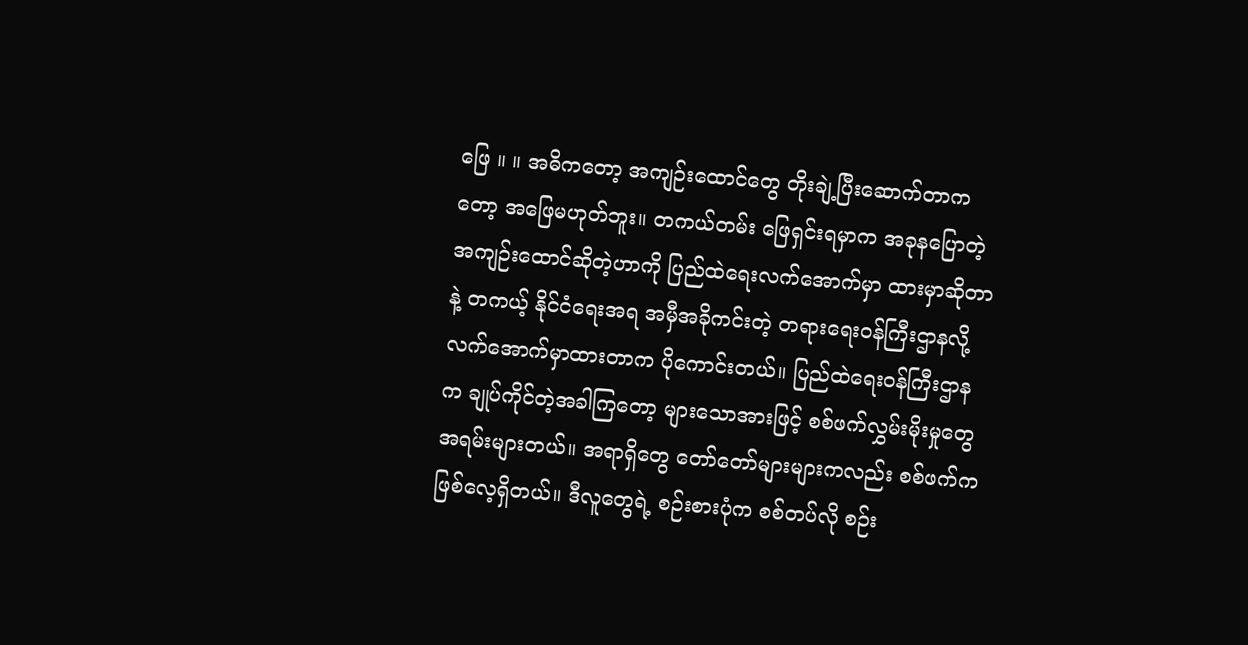ဖြေ ။ ။ အဓိကတော့ အကျဉ်းထောင်တွေ တိုးချဲ့ပြီးဆောက်တာကတော့ အဖြေမဟုတ်ဘူး။ တကယ်တမ်း ဖြေရှင်းရမှာက အခုနပြောတဲ့ အကျဉ်းထောင်ဆိုတဲ့ဟာကို ပြည်ထဲရေးလက်အောက်မှာ ထားမှာဆိုတာနဲ့ တကယ့် နိုင်ငံရေးအရ အမှီအခိုကင်းတဲ့ တရားရေးဝန်ကြီးဌာနလို့ လက်အောက်မှာထားတာက ပိုကောင်းတယ်။ ပြည်ထဲရေးဝန်ကြီးဌာနက ချုပ်ကိုင်တဲ့အခါကြတော့ များသောအားဖြင့် စစ်ဖက်လွှမ်းမိုးမှုတွေ အရမ်းများတယ်။ အရာရှိတွေ တော်တော်များများကလည်း စစ်ဖက်ကဖြစ်လေ့ရှိတယ်။ ဒီလူတွေရဲ့ စဉ်းစားပုံက စစ်တပ်လို စဉ်း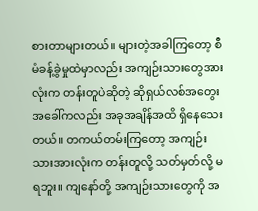စားတာများတယ်။ များတဲ့အခါကြတော့ စီမံခန့်ခွဲမှုထဲမှာလည်း အကျဉ်းသားတွေအားလုံးက တန်းတူပဲဆိုတဲ့ ဆိုရှယ်လစ်အတွေးအခေါ်ကလည်း အခုအချိန်အထိ ရှိနေသေးတယ်။ တကယ်တမ်းကြတော့ အကျဉ်းသားအားလုံးက တန်းတူလို့ သတ်မှတ်လို့ မရဘူး။ ကျနော်တို့ အကျဉ်းသားတွေကို အ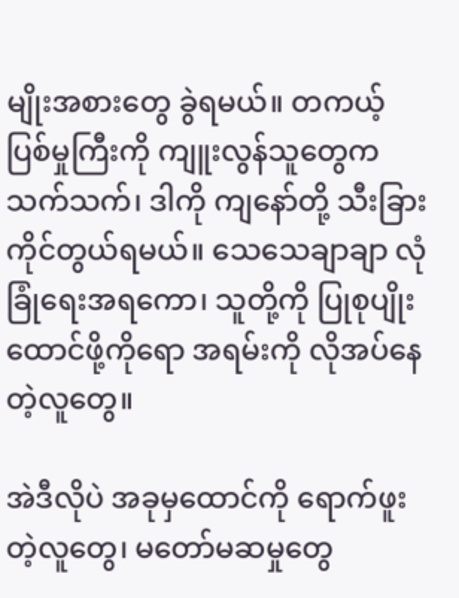မျိုးအစားတွေ ခွဲရမယ်။ တကယ့်ပြစ်မှုကြီးကို ကျူးလွန်သူတွေကသက်သက်၊ ဒါကို ကျနော်တို့ သီးခြားကိုင်တွယ်ရမယ်။ သေသေချာချာ လုံခြုံရေးအရကော၊ သူတို့ကို ပြုစုပျိုးထောင်ဖို့ကိုရော အရမ်းကို လိုအပ်နေတဲ့လူတွေ။

အဲဒီလိုပဲ အခုမှထောင်ကို ရောက်ဖူးတဲ့လူတွေ၊ မတော်မဆမှုတွေ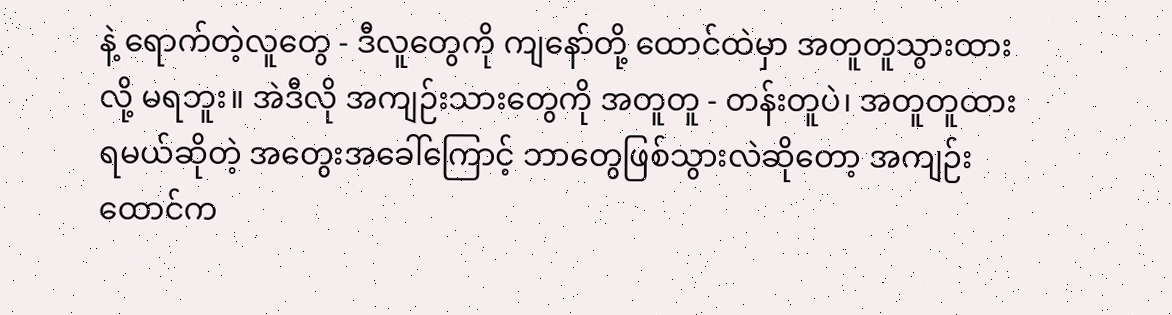နဲ့ ရောက်တဲ့လူတွေ - ဒီလူတွေကို ကျနော်တို့ ထောင်ထဲမှာ အတူတူသွားထားလို့ မရဘူး။ အဲဒီလို အကျဉ်းသားတွေကို အတူတူ - တန်းတူပဲ၊ အတူတူထားရမယ်ဆိုတဲ့ အတွေးအခေါ်ကြောင့် ဘာတွေဖြစ်သွားလဲဆိုတော့ အကျဉ်းထောင်က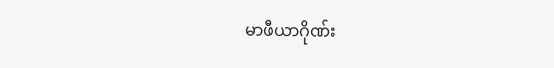မာဖီယာဂိုဏ်း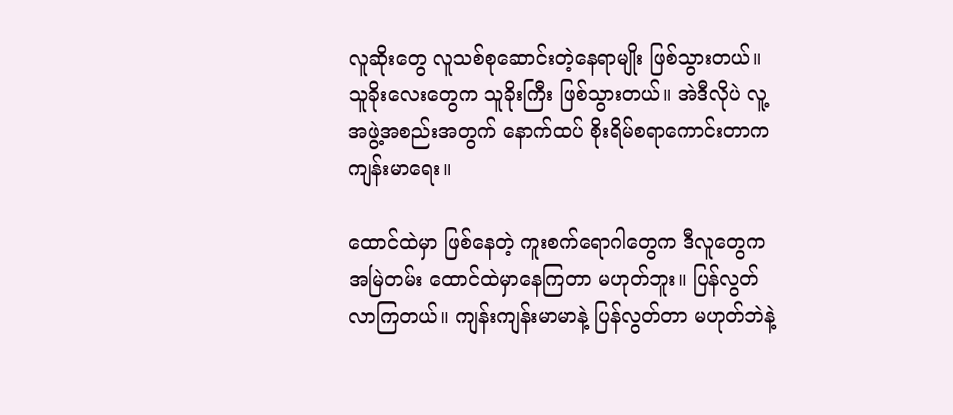လူဆိုးတွေ လူသစ်စုဆောင်းတဲ့နေရာမျိုး ဖြစ်သွားတယ်။ သူခိုးလေးတွေက သူခိုးကြီး ဖြစ်သွားတယ်။ အဲဒီလိုပဲ လူ့အဖွဲ့အစည်းအတွက် နောက်ထပ် စိုးရိမ်စရာကောင်းတာက ကျန်းမာရေး။

ထောင်ထဲမှာ ဖြစ်နေတဲ့ ကူးစက်ရောဂါတွေက ဒီလူတွေက အမြဲတမ်း ထောင်ထဲမှာနေကြတာ မဟုတ်ဘူး။ ပြန်လွတ်လာကြတယ်။ ကျန်းကျန်းမာမာနဲ့ ပြန်လွတ်တာ မဟုတ်ဘဲနဲ့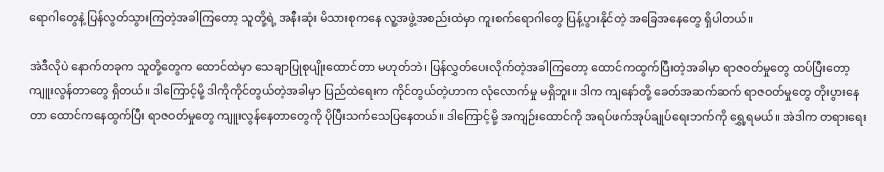ရောဂါတွေနဲ့ ပြန်လွတ်သွားကြတဲ့အခါကြတော့ သူတို့ရဲ့ အနီးဆုံး မိသားစုကနေ လူ့အဖွဲ့အစည်းထဲမှာ ကူးစက်ရောဂါတွေ ပြန့်ပွားနိုင်တဲ့ အခြေအနေတွေ ရှိပါတယ်။

အဲဒီလိုပဲ နောက်တခုက သူတို့တွေက ထောင်ထဲမှာ သေချာပြုစုပျိုးထောင်တာ မဟုတ်ဘဲ၊ ပြန်လွှတ်ပေးလိုက်တဲ့အခါကြတော့ ထောင်ကထွက်ပြီးတဲ့အခါမှာ ရာဇဝတ်မှုတွေ ထပ်ပြီးတော့ ကျူးလွန်တာတွေ ရှိတယ်။ ဒါကြောင့်မို့ ဒါကိုကိုင်တွယ်တဲ့အခါမှာ ပြည်ထဲရေးက ကိုင်တွယ်တဲ့ဟာက လုံလောက်မှု မရှိဘူး။ ဒါက ကျနော်တို့ ခေတ်အဆက်ဆက် ရာဇဝတ်မှုတွေ တိုးပွားနေတာ ထောင်ကနေထွက်ပြီး ရာဇဝတ်မှုတွေ ကျူးလွန်နေတာတွေကို ပိုပြီးသက်သေပြနေတယ်။ ဒါကြောင့်မို့ အကျဉ်းထောင်ကို အရပ်ဖက်အုပ်ချုပ်ရေးဘက်ကို ရွှေ့ရမယ်။ အဲဒါက တရားရေး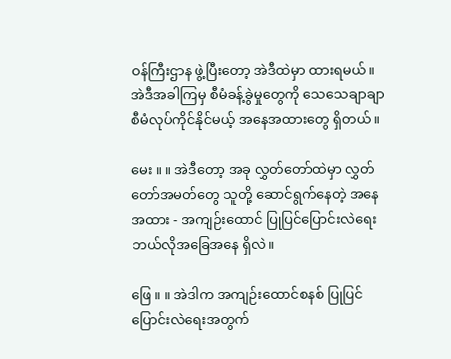ဝန်ကြီးဌာန ဖွဲ့ပြီးတော့ အဲဒီထဲမှာ ထားရမယ်။ အဲဒီအခါကြမှ စီမံခန့်ခွဲမှုတွေကို သေသေချာချာ စီမံလုပ်ကိုင်နိုင်မယ့် အနေအထားတွေ ရှိတယ်။

မေး ။ ။ အဲဒီတော့ အခု လွှတ်တော်ထဲမှာ လွှတ်တော်အမတ်တွေ သူတို့ ဆောင်ရွက်နေတဲ့ အနေအထား - အကျဉ်းထောင် ပြုပြင်ပြောင်းလဲရေး ဘယ်လိုအခြေအနေ ရှိလဲ။

ဖြေ ။ ။ အဲဒါက အကျဉ်းထောင်စနစ် ပြုပြင်ပြောင်းလဲရေးအတွက်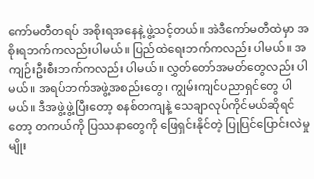ကော်မတီတရပ် အစိုးရအနေနဲ့ ဖွဲ့သင့်တယ်။ အဲဒီကော်မတီထဲမှာ အစိုးရဘက်ကလည်းပါမယ်။ ပြည်ထဲရေးဘက်ကလည်း ပါမယ်။ အကျဉ်းဦးစီးဘက်ကလည်း ပါမယ်။ လွှတ်တော်အမတ်တွေလည်း ပါမယ်။ အရပ်ဘက်အဖွဲ့အစည်းတွေ၊ ကျွမ်းကျင်ပညာရှင်တွေ ပါမယ်။ ဒီအဖွဲ့ဖွဲ့ပြီးတော့ စနစ်တကျနဲ့ သေချာလုပ်ကိုင်မယ်ဆိုရင်တော့ တကယ်ကို ပြဿနာတွေကို ဖြေရှင်းနိုင်တဲ့ ပြုပြင်ပြောင်းလဲမှုမျိုး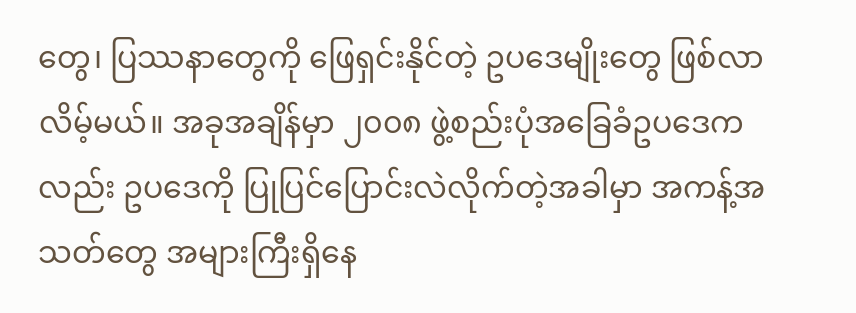တွေ၊ ပြဿနာတွေကို ဖြေရှင်းနိုင်တဲ့ ဥပဒေမျိုးတွေ ဖြစ်လာလိမ့်မယ်။ အခုအချိန်မှာ ၂၀၀၈ ဖွဲ့စည်းပုံအခြေခံဥပဒေကလည်း ဥပဒေကို ပြုပြင်ပြောင်းလဲလိုက်တဲ့အခါမှာ အကန့်အသတ်တွေ အများကြီးရှိနေ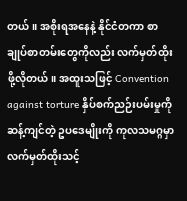တယ်။ အစိုးရအနေနဲ့ နိုင်ငံတကာ စာချုပ်စာတမ်းတွေကိုလည်း လက်မှတ်ထိုးဖို့လိုတယ်။ အထူးသဖြင့် Convention against torture နှိပ်စက်ညဉ်းပမ်းမှုကို ဆန့်ကျင်တဲ့ ဥပဒေမျိုးကို ကုလသမဂ္ဂမှာ လက်မှတ်ထိုးသင့်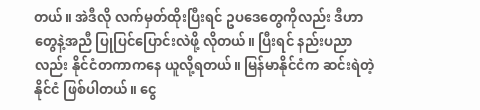တယ်။ အဲဒီလို လက်မှတ်ထိုးပြီးရင် ဥပဒေတွေကိုလည်း ဒီဟာတွေနဲ့အညီ ပြုပြင်ပြောင်းလဲဖို့ လိုတယ်။ ပြီးရင် နည်းပညာလည်း နိုင်ငံတကာကနေ ယူလို့ရတယ်။ မြန်မာနိုင်ငံက ဆင်းရဲတဲ့နိုင်ငံ ဖြစ်ပါတယ်။ ငွေ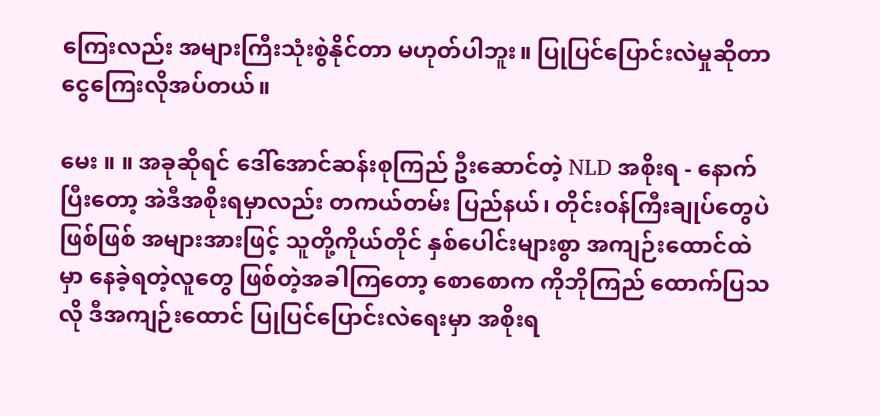ကြေးလည်း အများကြီးသုံးစွဲနိုင်တာ မဟုတ်ပါဘူး။ ပြုပြင်ပြောင်းလဲမှုဆိုတာ ငွေကြေးလိုအပ်တယ်။

မေး ။ ။ အခုဆိုရင် ဒေါ်အောင်ဆန်းစုကြည် ဦးဆောင်တဲ့ NLD အစိုးရ - နောက်ပြီးတော့ အဲဒီအစိုးရမှာလည်း တကယ်တမ်း ပြည်နယ်၊ တိုင်းဝန်ကြီးချုပ်တွေပဲ ဖြစ်ဖြစ် အများအားဖြင့် သူတို့ကိုယ်တိုင် နှစ်ပေါင်းများစွာ အကျဉ်းထောင်ထဲမှာ နေခဲ့ရတဲ့လူတွေ ဖြစ်တဲ့အခါကြတော့ စောစောက ကိုဘိုကြည် ထောက်ပြသလို ဒီအကျဉ်းထောင် ပြုပြင်ပြောင်းလဲရေးမှာ အစိုးရ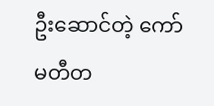ဦးဆောင်တဲ့ ကော်မတီတ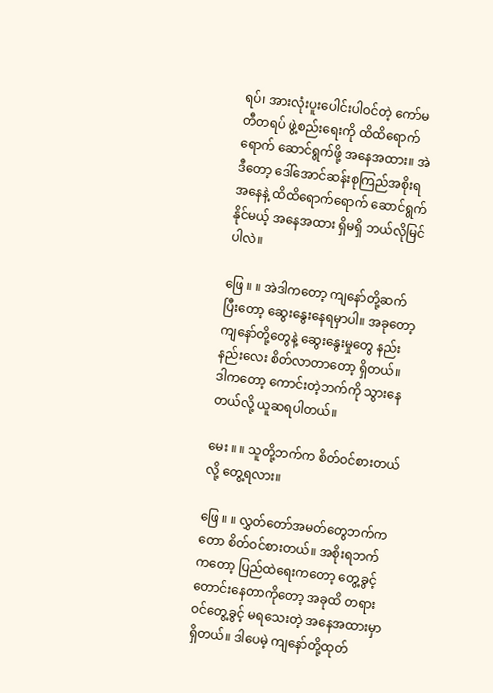ရပ်၊ အားလုံးပူးပေါင်းပါဝင်တဲ့ ကော်မတီတရပ် ဖွဲ့စည်းရေးကို ထိထိရောက်ရောက် ဆောင်ရွက်ဖို့ အနေအထား။ အဲဒီတော့ ဒေါ်အောင်ဆန်းစုကြည်အစိုးရအနေနဲ့ ထိထိရောက်ရောက် ဆောင်ရွက်နိုင်မယ့် အနေအထား ရှိမရှိ ဘယ်လိုမြင်ပါလဲ။

ဖြေ ။ ။ အဲဒါကတော့ ကျနော်တို့ဆက်ပြီးတော့ ဆွေးနွေးနေရမှာပါ။ အခုတော့ ကျနော်တို့တွေနဲ့ ဆွေးနွေးမှုတွေ နည်းနည်းလေး စိတ်လာတာတော့ ရှိတယ်။ ဒါကတော့ ကောင်းတဲ့ဘက်ကို သွားနေတယ်လို့ ယူဆရပါတယ်။

မေး ။ ။ သူတို့ဘက်က စိတ်ဝင်စားတယ်လို့ တွေ့ရလား။

ဖြေ ။ ။ လွှတ်တော်အမတ်တွေဘက်ကတော စိတ်ဝင်စားတယ်။ အစိုးရဘက်ကတော့ ပြည်ထဲရေးကတော့ တွေ့ခွင့်တောင်းနေတာကိုတော့ အခုထိ တရားဝင်တွေ့ခွင့် မရသေးတဲ့ အနေအထားမှာရှိတယ်။ ဒါပေမဲ့ ကျနော်တို့ထုတ်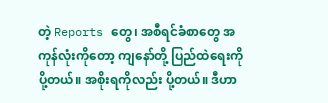တဲ့ Reports တွေ၊ အစီရင်ခံစာတွေ အကုန်လုံးကိုတော့ ကျနော်တို့ ပြည်ထဲရေးကို ပို့တယ်။ အစိုးရကိုလည်း ပို့တယ်။ ဒီဟာ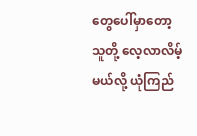တွေပေါ်မှာတော့ သူတို့ လေ့လာလိမ့်မယ်လို့ ယုံကြည်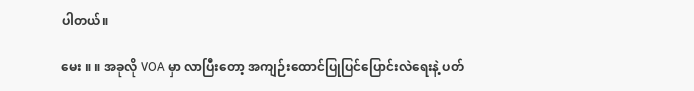ပါတယ်။

မေး ။ ။ အခုလို VOA မှာ လာပြီးတော့ အကျဉ်းထောင်ပြုပြင်ပြောင်းလဲရေးနဲ့ ပတ်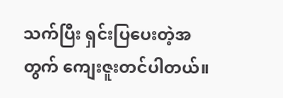သက်ပြီး ရှင်းပြပေးတဲ့အတွက် ကျေးဇူးတင်ပါတယ်။